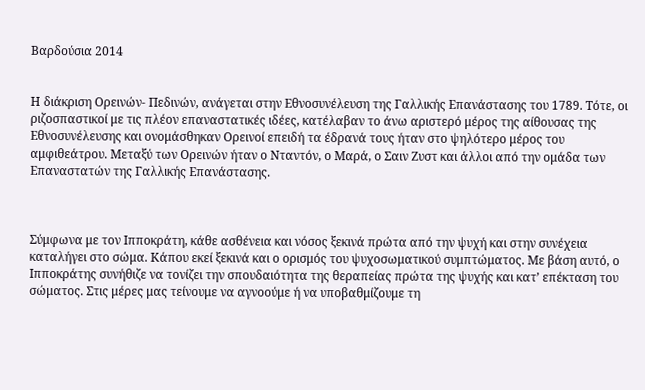Βαρδούσια 2014


Η διάκριση Ορεινών- Πεδινών, ανάγεται στην Εθνοσυνέλευση της Γαλλικής Επανάστασης του 1789. Τότε, οι ριζοσπαστικοί με τις πλέον επαναστατικές ιδέες, κατέλαβαν το άνω αριστερό μέρος της αίθουσας της Εθνοσυνέλευσης και ονομάσθηκαν Ορεινοί επειδή τα έδρανά τους ήταν στο ψηλότερο μέρος του αμφιθεάτρου. Μεταξύ των Ορεινών ήταν ο Νταντόν, ο Μαρά, ο Σαιν Ζυστ και άλλοι από την ομάδα των Επαναστατών της Γαλλικής Επανάστασης.



Σύμφωνα με τον Ιπποκράτη, κάθε ασθένεια και νόσος ξεκινά πρώτα από την ψυχή και στην συνέχεια καταλήγει στο σώμα. Κάπου εκεί ξεκινά και ο ορισμός του ψυχοσωματικού συμπτώματος. Με βάση αυτό, ο Ιπποκράτης συνήθιζε να τονίζει την σπουδαιότητα της θεραπείας πρώτα της ψυχής και κατ’ επέκταση του σώματος. Στις μέρες μας τείνουμε να αγνοούμε ή να υποβαθμίζουμε τη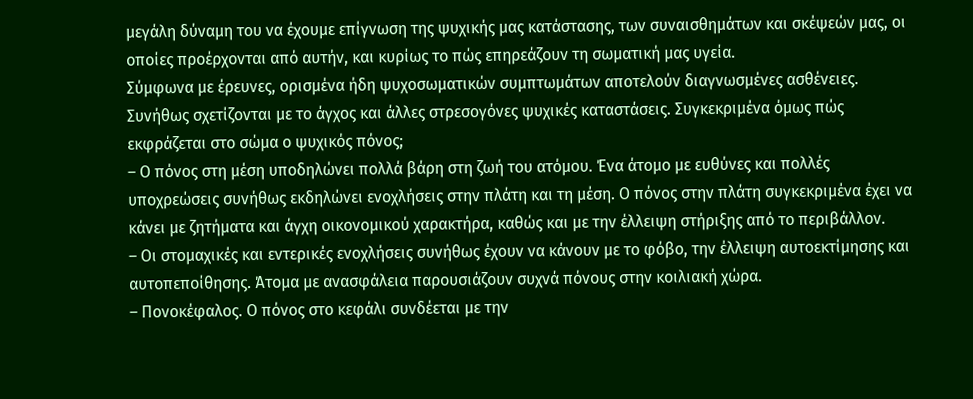μεγάλη δύναμη του να έχουμε επίγνωση της ψυχικής μας κατάστασης, των συναισθημάτων και σκέψεών μας, οι οποίες προέρχονται από αυτήν, και κυρίως το πώς επηρεάζουν τη σωματική μας υγεία.
Σύμφωνα με έρευνες, ορισμένα ήδη ψυχοσωματικών συμπτωμάτων αποτελούν διαγνωσμένες ασθένειες. Συνήθως σχετίζονται με το άγχος και άλλες στρεσογόνες ψυχικές καταστάσεις. Συγκεκριμένα όμως πώς εκφράζεται στο σώμα ο ψυχικός πόνος;
– Ο πόνος στη μέση υποδηλώνει πολλά βάρη στη ζωή του ατόμου. Ένα άτομο με ευθύνες και πολλές υποχρεώσεις συνήθως εκδηλώνει ενοχλήσεις στην πλάτη και τη μέση. Ο πόνος στην πλάτη συγκεκριμένα έχει να κάνει με ζητήματα και άγχη οικονομικού χαρακτήρα, καθώς και με την έλλειψη στήριξης από το περιβάλλον.
– Οι στομαχικές και εντερικές ενοχλήσεις συνήθως έχουν να κάνουν με το φόβο, την έλλειψη αυτοεκτίμησης και αυτοπεποίθησης. Άτομα με ανασφάλεια παρουσιάζουν συχνά πόνους στην κοιλιακή χώρα.
– Πονοκέφαλος. Ο πόνος στο κεφάλι συνδέεται με την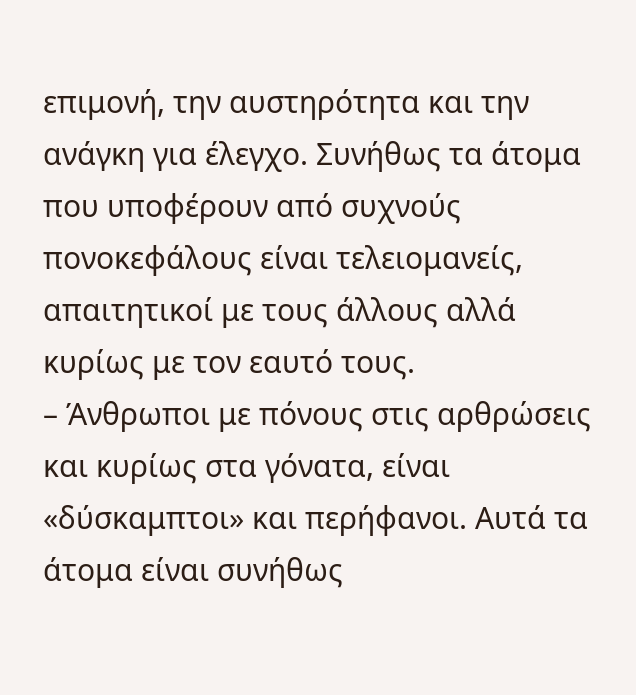επιμονή, την αυστηρότητα και την ανάγκη για έλεγχο. Συνήθως τα άτομα που υποφέρουν από συχνούς πονοκεφάλους είναι τελειομανείς, απαιτητικοί με τους άλλους αλλά κυρίως με τον εαυτό τους.
– Άνθρωποι με πόνους στις αρθρώσεις και κυρίως στα γόνατα, είναι «δύσκαμπτοι» και περήφανοι. Αυτά τα άτομα είναι συνήθως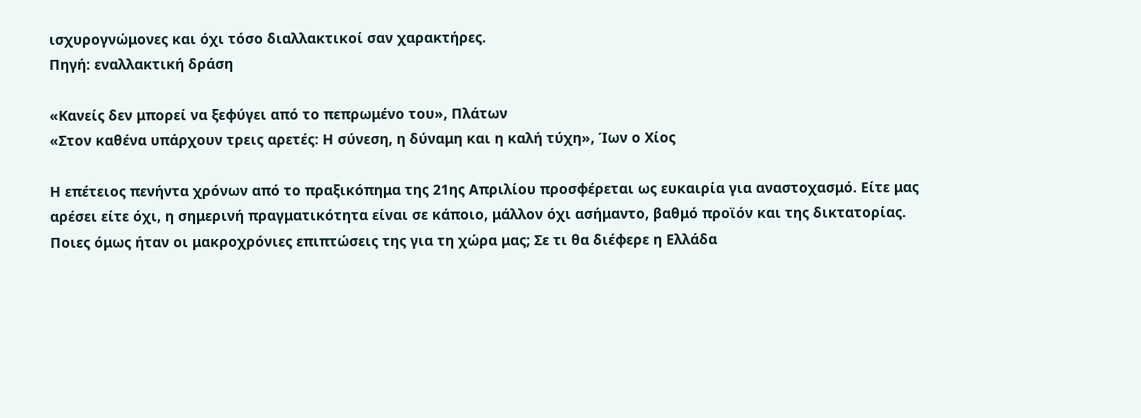ισχυρογνώμονες και όχι τόσο διαλλακτικοί σαν χαρακτήρες.
Πηγή: εναλλακτική δράση

«Κανείς δεν μπορεί να ξεφύγει από το πεπρωμένο του», Πλάτων
«Στον καθένα υπάρχουν τρεις αρετές: Η σύνεση, η δύναμη και η καλή τύχη», Ίων ο Χίος

Η επέτειος πενήντα χρόνων από το πραξικόπημα της 21ης Απριλίου προσφέρεται ως ευκαιρία για αναστοχασμό. Είτε μας αρέσει είτε όχι, η σημερινή πραγματικότητα είναι σε κάποιο, μάλλον όχι ασήμαντο, βαθμό προϊόν και της δικτατορίας. Ποιες όμως ήταν οι μακροχρόνιες επιπτώσεις της για τη χώρα μας; Σε τι θα διέφερε η Ελλάδα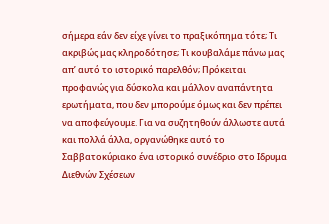σήμερα εάν δεν είχε γίνει το πραξικόπημα τότε; Τι ακριβώς μας κληροδότησε; Τι κουβαλάμε πάνω μας απ’ αυτό το ιστορικό παρελθόν; Πρόκειται προφανώς για δύσκολα και μάλλον αναπάντητα ερωτήματα, που δεν μπορούμε όμως και δεν πρέπει να αποφεύγουμε. Για να συζητηθούν άλλωστε αυτά και πολλά άλλα, οργανώθηκε αυτό το Σαββατοκύριακο ένα ιστορικό συνέδριο στο Ιδρυμα Διεθνών Σχέσεων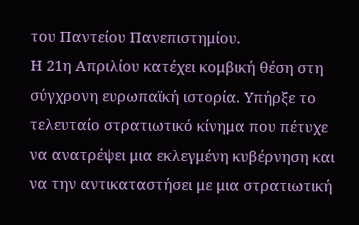του Παντείου Πανεπιστημίου.
Η 21η Απριλίου κατέχει κομβική θέση στη σύγχρονη ευρωπαϊκή ιστορία. Υπήρξε το τελευταίο στρατιωτικό κίνημα που πέτυχε να ανατρέψει μια εκλεγμένη κυβέρνηση και να την αντικαταστήσει με μια στρατιωτική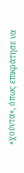«χούντα», όπως επικράτησε να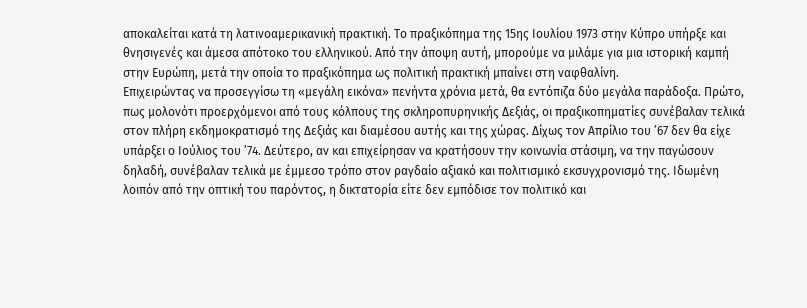αποκαλείται κατά τη λατινοαμερικανική πρακτική. Το πραξικόπημα της 15ης Ιουλίου 1973 στην Κύπρο υπήρξε και θνησιγενές και άμεσα απότοκο του ελληνικού. Από την άποψη αυτή, μπορούμε να μιλάμε για μια ιστορική καμπή στην Ευρώπη, μετά την οποία το πραξικόπημα ως πολιτική πρακτική μπαίνει στη ναφθαλίνη.
Επιχειρώντας να προσεγγίσω τη «μεγάλη εικόνα» πενήντα χρόνια μετά, θα εντόπιζα δύο μεγάλα παράδοξα. Πρώτο, πως μολονότι προερχόμενοι από τους κόλπους της σκληροπυρηνικής Δεξιάς, οι πραξικοπηματίες συνέβαλαν τελικά στον πλήρη εκδημοκρατισμό της Δεξιάς και διαμέσου αυτής και της χώρας. Δίχως τον Απρίλιο του ’67 δεν θα είχε υπάρξει ο Ιούλιος του ’74. Δεύτερο, αν και επιχείρησαν να κρατήσουν την κοινωνία στάσιμη, να την παγώσουν δηλαδή, συνέβαλαν τελικά με έμμεσο τρόπο στον ραγδαίο αξιακό και πολιτισμικό εκσυγχρονισμό της. Ιδωμένη λοιπόν από την οπτική του παρόντος, η δικτατορία είτε δεν εμπόδισε τον πολιτικό και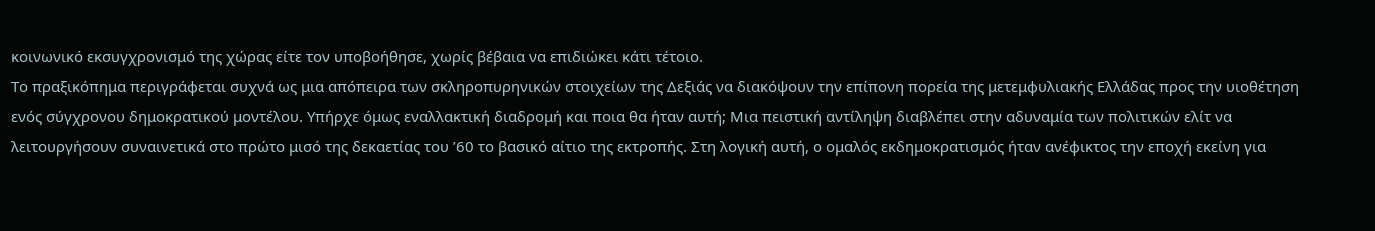κοινωνικό εκσυγχρονισμό της χώρας είτε τον υποβοήθησε, χωρίς βέβαια να επιδιώκει κάτι τέτοιο.
Το πραξικόπημα περιγράφεται συχνά ως μια απόπειρα των σκληροπυρηνικών στοιχείων της Δεξιάς να διακόψουν την επίπονη πορεία της μετεμφυλιακής Ελλάδας προς την υιοθέτηση ενός σύγχρονου δημοκρατικού μοντέλου. Υπήρχε όμως εναλλακτική διαδρομή και ποια θα ήταν αυτή; Μια πειστική αντίληψη διαβλέπει στην αδυναμία των πολιτικών ελίτ να λειτουργήσουν συναινετικά στο πρώτο μισό της δεκαετίας του ’60 το βασικό αίτιο της εκτροπής. Στη λογική αυτή, ο ομαλός εκδημοκρατισμός ήταν ανέφικτος την εποχή εκείνη για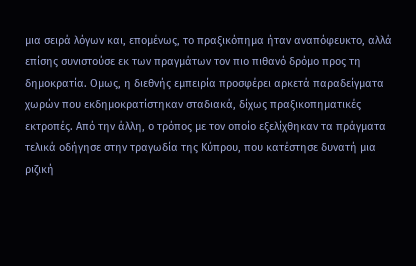μια σειρά λόγων και, επομένως, το πραξικόπημα ήταν αναπόφευκτο, αλλά επίσης συνιστούσε εκ των πραγμάτων τον πιο πιθανό δρόμο προς τη δημοκρατία. Ομως, η διεθνής εμπειρία προσφέρει αρκετά παραδείγματα χωρών που εκδημοκρατίστηκαν σταδιακά, δίχως πραξικοπηματικές εκτροπές. Από την άλλη, ο τρόπος με τον οποίο εξελίχθηκαν τα πράγματα τελικά οδήγησε στην τραγωδία της Κύπρου, που κατέστησε δυνατή μια ριζική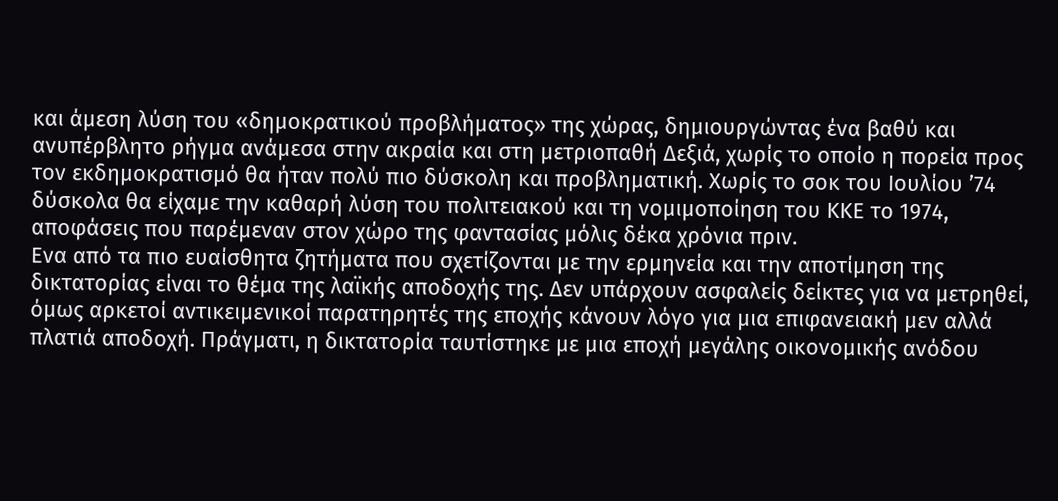και άμεση λύση του «δημοκρατικού προβλήματος» της χώρας, δημιουργώντας ένα βαθύ και ανυπέρβλητο ρήγμα ανάμεσα στην ακραία και στη μετριοπαθή Δεξιά, χωρίς το οποίο η πορεία προς τον εκδημοκρατισμό θα ήταν πολύ πιο δύσκολη και προβληματική. Χωρίς το σοκ του Ιουλίου ’74 δύσκολα θα είχαμε την καθαρή λύση του πολιτειακού και τη νομιμοποίηση του ΚΚΕ το 1974, αποφάσεις που παρέμεναν στον χώρο της φαντασίας μόλις δέκα χρόνια πριν.
Ενα από τα πιο ευαίσθητα ζητήματα που σχετίζονται με την ερμηνεία και την αποτίμηση της δικτατορίας είναι το θέμα της λαϊκής αποδοχής της. Δεν υπάρχουν ασφαλείς δείκτες για να μετρηθεί, όμως αρκετοί αντικειμενικοί παρατηρητές της εποχής κάνουν λόγο για μια επιφανειακή μεν αλλά πλατιά αποδοχή. Πράγματι, η δικτατορία ταυτίστηκε με μια εποχή μεγάλης οικονομικής ανόδου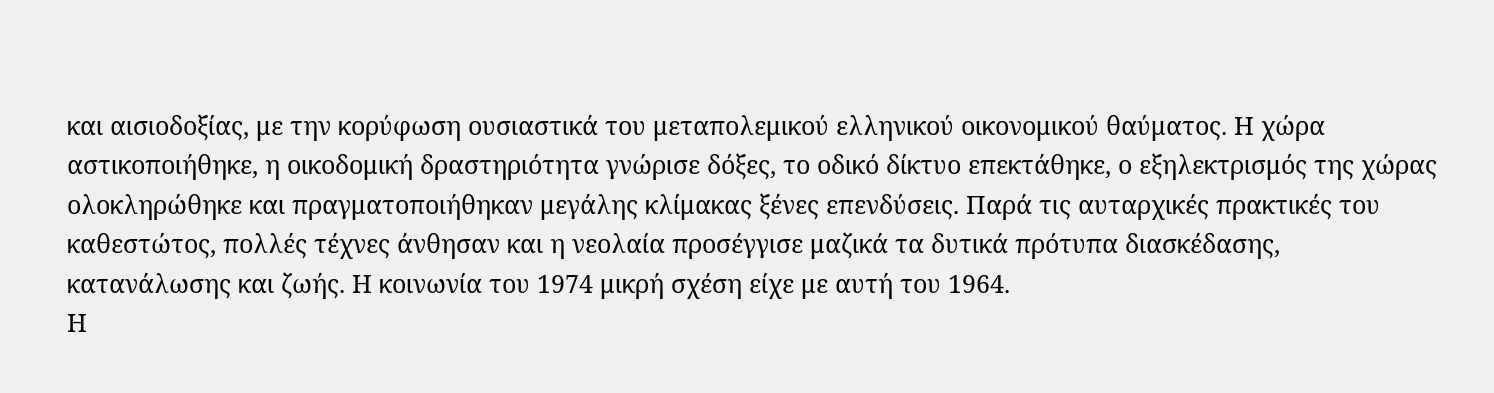και αισιοδοξίας, με την κορύφωση ουσιαστικά του μεταπολεμικού ελληνικού οικονομικού θαύματος. Η χώρα αστικοποιήθηκε, η οικοδομική δραστηριότητα γνώρισε δόξες, το οδικό δίκτυο επεκτάθηκε, ο εξηλεκτρισμός της χώρας ολοκληρώθηκε και πραγματοποιήθηκαν μεγάλης κλίμακας ξένες επενδύσεις. Παρά τις αυταρχικές πρακτικές του καθεστώτος, πολλές τέχνες άνθησαν και η νεολαία προσέγγισε μαζικά τα δυτικά πρότυπα διασκέδασης, κατανάλωσης και ζωής. Η κοινωνία του 1974 μικρή σχέση είχε με αυτή του 1964.
Η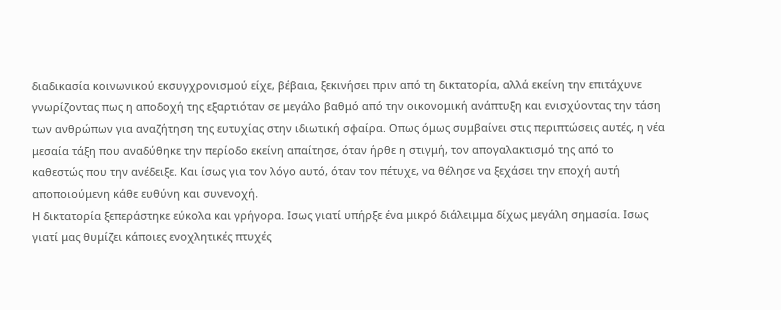διαδικασία κοινωνικού εκσυγχρονισμού είχε, βέβαια, ξεκινήσει πριν από τη δικτατορία, αλλά εκείνη την επιτάχυνε γνωρίζοντας πως η αποδοχή της εξαρτιόταν σε μεγάλο βαθμό από την οικονομική ανάπτυξη και ενισχύοντας την τάση των ανθρώπων για αναζήτηση της ευτυχίας στην ιδιωτική σφαίρα. Οπως όμως συμβαίνει στις περιπτώσεις αυτές, η νέα μεσαία τάξη που αναδύθηκε την περίοδο εκείνη απαίτησε, όταν ήρθε η στιγμή, τον απογαλακτισμό της από το καθεστώς που την ανέδειξε. Και ίσως για τον λόγο αυτό, όταν τον πέτυχε, να θέλησε να ξεχάσει την εποχή αυτή αποποιούμενη κάθε ευθύνη και συνενοχή.
Η δικτατορία ξεπεράστηκε εύκολα και γρήγορα. Ισως γιατί υπήρξε ένα μικρό διάλειμμα δίχως μεγάλη σημασία. Ισως γιατί μας θυμίζει κάποιες ενοχλητικές πτυχές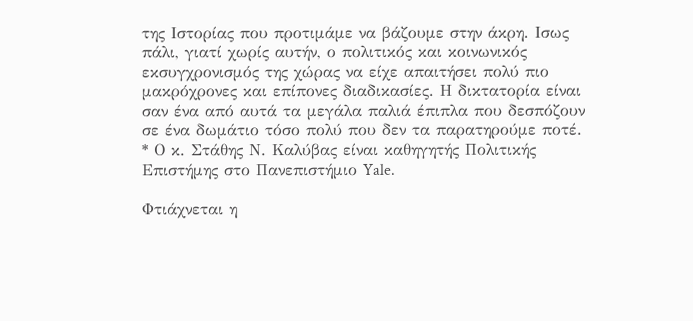της Ιστορίας που προτιμάμε να βάζουμε στην άκρη. Ισως πάλι, γιατί χωρίς αυτήν, ο πολιτικός και κοινωνικός εκσυγχρονισμός της χώρας να είχε απαιτήσει πολύ πιο μακρόχρονες και επίπονες διαδικασίες. Η δικτατορία είναι σαν ένα από αυτά τα μεγάλα παλιά έπιπλα που δεσπόζουν σε ένα δωμάτιο τόσο πολύ που δεν τα παρατηρούμε ποτέ.
* Ο κ. Στάθης Ν. Καλύβας είναι καθηγητής Πολιτικής Επιστήμης στο Πανεπιστήμιο Yale.

Φτιάχνεται η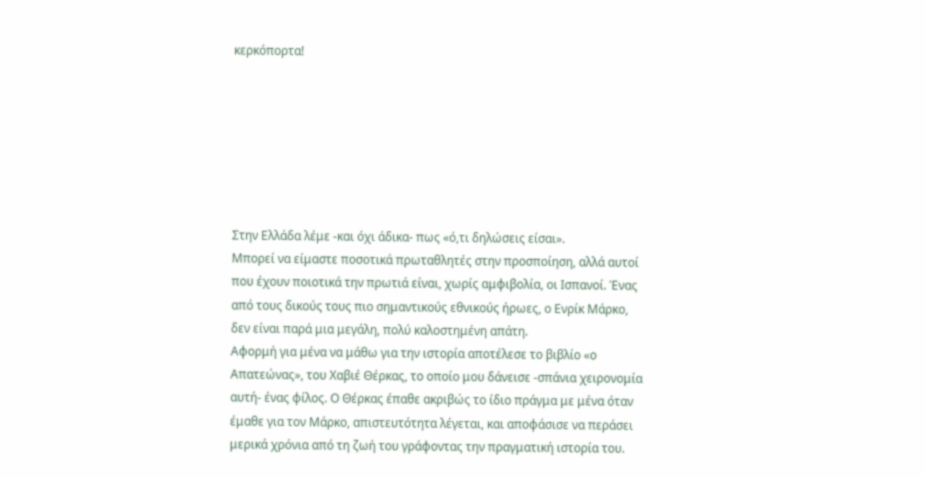κερκόπορτα!







Στην Ελλάδα λέμε -και όχι άδικα- πως «ό,τι δηλώσεις είσαι».
Μπορεί να είμαστε ποσοτικά πρωταθλητές στην προσποίηση, αλλά αυτοί που έχουν ποιοτικά την πρωτιά είναι, χωρίς αμφιβολία, οι Ισπανοί. Ένας από τους δικούς τους πιο σημαντικούς εθνικούς ήρωες, ο Ενρίκ Μάρκο, δεν είναι παρά μια μεγάλη, πολύ καλοστημένη απάτη.
Αφορμή για μένα να μάθω για την ιστορία αποτέλεσε το βιβλίο «ο Απατεώνας», του Χαβιέ Θέρκας, το οποίο μου δάνεισε -σπάνια χειρονομία αυτή- ένας φίλος. Ο Θέρκας έπαθε ακριβώς το ίδιο πράγμα με μένα όταν έμαθε για τον Μάρκο, απιστευτότητα λέγεται, και αποφάσισε να περάσει μερικά χρόνια από τη ζωή του γράφοντας την πραγματική ιστορία του.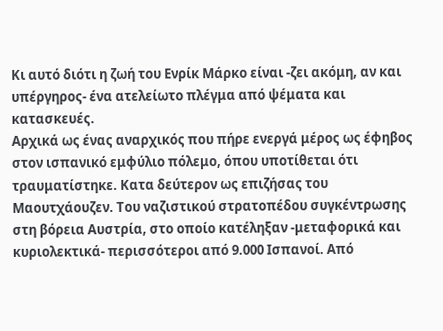Κι αυτό διότι η ζωή του Ενρίκ Μάρκο είναι -ζει ακόμη, αν και υπέργηρος- ένα ατελείωτο πλέγμα από ψέματα και κατασκευές.
Αρχικά ως ένας αναρχικός που πήρε ενεργά μέρος ως έφηβος στον ισπανικό εμφύλιο πόλεμο, όπου υποτίθεται ότι τραυματίστηκε. Κατα δεύτερον ως επιζήσας του Μαουτχάουζεν. Του ναζιστικού στρατοπέδου συγκέντρωσης στη βόρεια Αυστρία, στο οποίο κατέληξαν -μεταφορικά και κυριολεκτικά- περισσότεροι από 9.000 Ισπανοί. Από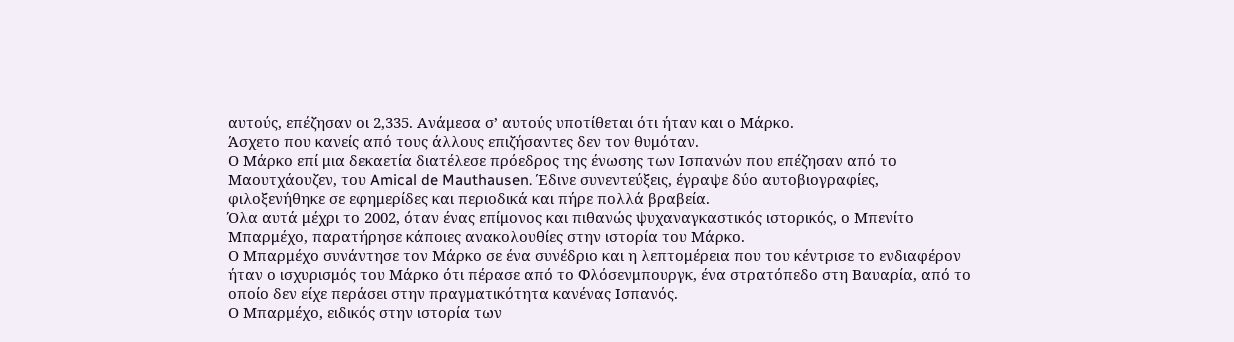αυτούς, επέζησαν οι 2,335. Ανάμεσα σ’ αυτούς υποτίθεται ότι ήταν και ο Μάρκο.
Άσχετο που κανείς από τους άλλους επιζήσαντες δεν τον θυμόταν.
Ο Μάρκο επί μια δεκαετία διατέλεσε πρόεδρος της ένωσης των Ισπανών που επέζησαν από το Μαουτχάουζεν, του Amical de Mauthausen. Έδινε συνεντεύξεις, έγραψε δύο αυτοβιογραφίες, φιλοξενήθηκε σε εφημερίδες και περιοδικά και πήρε πολλά βραβεία.
Όλα αυτά μέχρι το 2002, όταν ένας επίμονος και πιθανώς ψυχαναγκαστικός ιστορικός, ο Μπενίτο Μπαρμέχο, παρατήρησε κάποιες ανακολουθίες στην ιστορία του Μάρκο.
Ο Μπαρμέχο συνάντησε τον Μάρκο σε ένα συνέδριο και η λεπτομέρεια που του κέντρισε το ενδιαφέρον ήταν ο ισχυρισμός του Μάρκο ότι πέρασε από το Φλόσενμπουργκ, ένα στρατόπεδο στη Βαυαρία, από το οποίο δεν είχε περάσει στην πραγματικότητα κανένας Ισπανός.
Ο Μπαρμέχο, ειδικός στην ιστορία των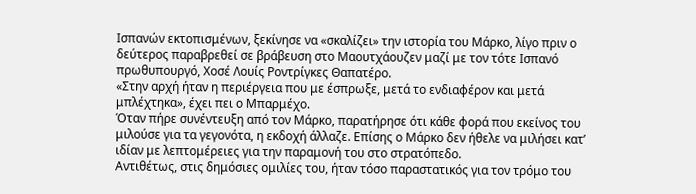Ισπανών εκτοπισμένων, ξεκίνησε να «σκαλίζει» την ιστορία του Μάρκο, λίγο πριν ο δεύτερος παραβρεθεί σε βράβευση στο Μαουτχάουζεν μαζί με τον τότε Ισπανό πρωθυπουργό, Χοσέ Λουίς Ροντρίγκες Θαπατέρο.
«Στην αρχή ήταν η περιέργεια που με έσπρωξε, μετά το ενδιαφέρον και μετά μπλέχτηκα», έχει πει ο Μπαρμέχο.
Όταν πήρε συνέντευξη από τον Μάρκο, παρατήρησε ότι κάθε φορά που εκείνος του μιλούσε για τα γεγονότα, η εκδοχή άλλαζε. Επίσης ο Μάρκο δεν ήθελε να μιλήσει κατ’ ιδίαν με λεπτομέρειες για την παραμονή του στο στρατόπεδο.
Αντιθέτως, στις δημόσιες ομιλίες του, ήταν τόσο παραστατικός για τον τρόμο του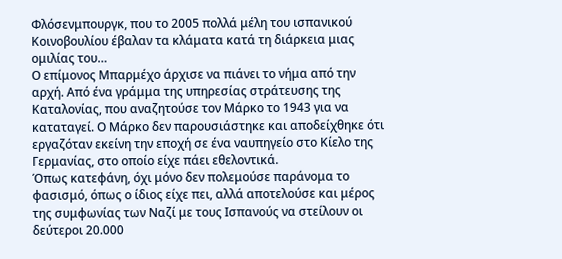Φλόσενμπουργκ, που το 2005 πολλά μέλη του ισπανικού Κοινοβουλίου έβαλαν τα κλάματα κατά τη διάρκεια μιας ομιλίας του…
Ο επίμονος Μπαρμέχο άρχισε να πιάνει το νήμα από την αρχή. Από ένα γράμμα της υπηρεσίας στράτευσης της Καταλονίας, που αναζητούσε τον Μάρκο το 1943 για να καταταγεί. Ο Μάρκο δεν παρουσιάστηκε και αποδείχθηκε ότι εργαζόταν εκείνη την εποχή σε ένα ναυπηγείο στο Κίελο της Γερμανίας, στο οποίο είχε πάει εθελοντικά.
Όπως κατεφάνη, όχι μόνο δεν πολεμούσε παράνομα το φασισμό, όπως ο ίδιος είχε πει, αλλά αποτελούσε και μέρος της συμφωνίας των Ναζί με τους Ισπανούς να στείλουν οι δεύτεροι 20.000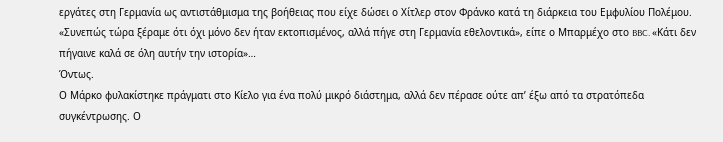εργάτες στη Γερμανία ως αντιστάθμισμα της βοήθειας που είχε δώσει ο Χίτλερ στον Φράνκο κατά τη διάρκεια του Εμφυλίου Πολέμου.
«Συνεπώς τώρα ξέραμε ότι όχι μόνο δεν ήταν εκτοπισμένος, αλλά πήγε στη Γερμανία εθελοντικά», είπε ο Μπαρμέχο στο BBC. «Κάτι δεν πήγαινε καλά σε όλη αυτήν την ιστορία»…
Όντως.
Ο Μάρκο φυλακίστηκε πράγματι στο Κίελο για ένα πολύ μικρό διάστημα, αλλά δεν πέρασε ούτε απ’ έξω από τα στρατόπεδα συγκέντρωσης. Ο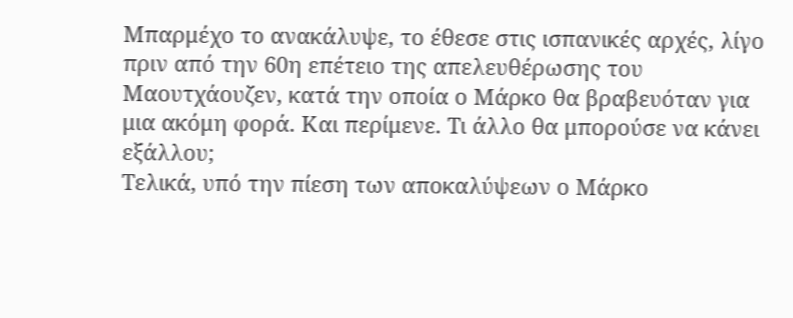Μπαρμέχο το ανακάλυψε, το έθεσε στις ισπανικές αρχές, λίγο πριν από την 60η επέτειο της απελευθέρωσης του Μαουτχάουζεν, κατά την οποία ο Μάρκο θα βραβευόταν για μια ακόμη φορά. Και περίμενε. Τι άλλο θα μπορούσε να κάνει εξάλλου;
Τελικά, υπό την πίεση των αποκαλύψεων ο Μάρκο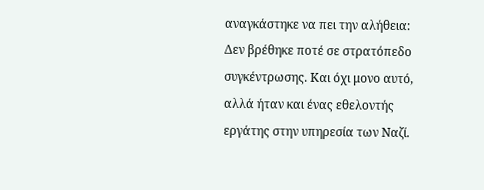αναγκάστηκε να πει την αλήθεια: Δεν βρέθηκε ποτέ σε στρατόπεδο συγκέντρωσης. Και όχι μονο αυτό, αλλά ήταν και ένας εθελοντής εργάτης στην υπηρεσία των Ναζί.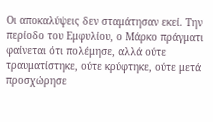Οι αποκαλύψεις δεν σταμάτησαν εκεί. Την περίοδο του Εμφυλίου, ο Μάρκο πράγματι φαίνεται ότι πολέμησε, αλλά ούτε τραυματίστηκε, ούτε κρύφτηκε, ούτε μετά προσχώρησε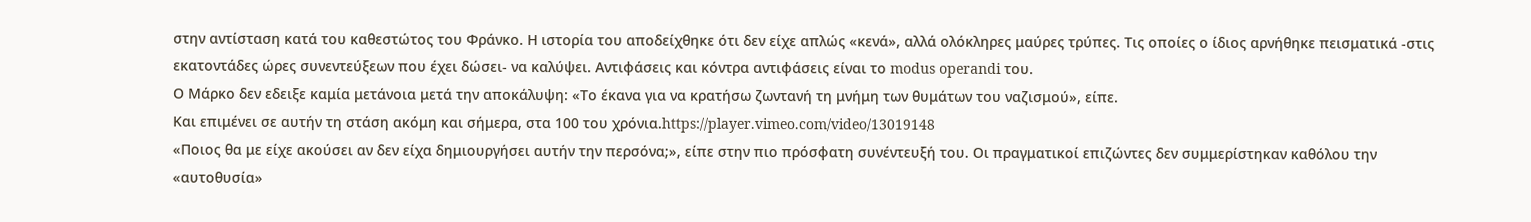στην αντίσταση κατά του καθεστώτος του Φράνκο. Η ιστορία του αποδείχθηκε ότι δεν είχε απλώς «κενά», αλλά ολόκληρες μαύρες τρύπες. Τις οποίες ο ίδιος αρνήθηκε πεισματικά -στις εκατοντάδες ώρες συνεντεύξεων που έχει δώσει- να καλύψει. Αντιφάσεις και κόντρα αντιφάσεις είναι το modus operandi του.
Ο Μάρκο δεν εδειξε καμία μετάνοια μετά την αποκάλυψη: «Το έκανα για να κρατήσω ζωντανή τη μνήμη των θυμάτων του ναζισμού», είπε.
Και επιμένει σε αυτήν τη στάση ακόμη και σήμερα, στα 100 του χρόνια.https://player.vimeo.com/video/13019148
«Ποιος θα με είχε ακούσει αν δεν είχα δημιουργήσει αυτήν την περσόνα;», είπε στην πιο πρόσφατη συνέντευξή του. Οι πραγματικοί επιζώντες δεν συμμερίστηκαν καθόλου την «αυτοθυσία»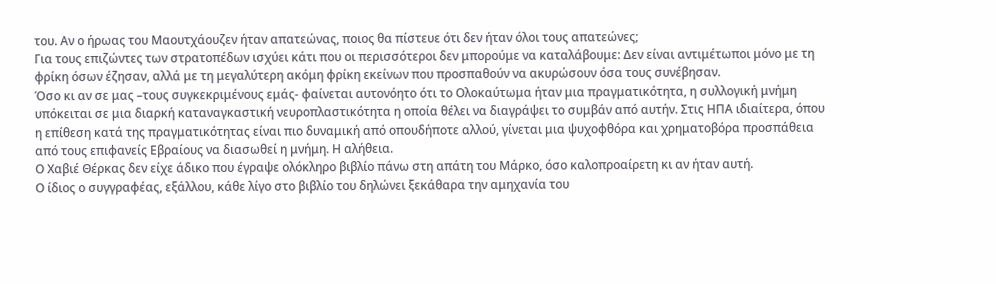του. Αν ο ήρωας του Μαουτχάουζεν ήταν απατεώνας, ποιος θα πίστευε ότι δεν ήταν όλοι τους απατεώνες;
Για τους επιζώντες των στρατοπέδων ισχύει κάτι που οι περισσότεροι δεν μπορούμε να καταλάβουμε: Δεν είναι αντιμέτωποι μόνο με τη φρίκη όσων έζησαν, αλλά με τη μεγαλύτερη ακόμη φρίκη εκείνων που προσπαθούν να ακυρώσουν όσα τους συνέβησαν.
Όσο κι αν σε μας –τους συγκεκριμένους εμάς- φαίνεται αυτονόητο ότι το Ολοκαύτωμα ήταν μια πραγματικότητα, η συλλογική μνήμη υπόκειται σε μια διαρκή καταναγκαστική νευροπλαστικότητα η οποία θέλει να διαγράψει το συμβάν από αυτήν. Στις ΗΠΑ ιδιαίτερα, όπου η επίθεση κατά της πραγματικότητας είναι πιο δυναμική από οπουδήποτε αλλού, γίνεται μια ψυχοφθόρα και χρηματοβόρα προσπάθεια από τους επιφανείς Εβραίους να διασωθεί η μνήμη. Η αλήθεια.
Ο Χαβιέ Θέρκας δεν είχε άδικο που έγραψε ολόκληρο βιβλίο πάνω στη απάτη του Μάρκο, όσο καλοπροαίρετη κι αν ήταν αυτή.
Ο ίδιος ο συγγραφέας, εξάλλου, κάθε λίγο στο βιβλίο του δηλώνει ξεκάθαρα την αμηχανία του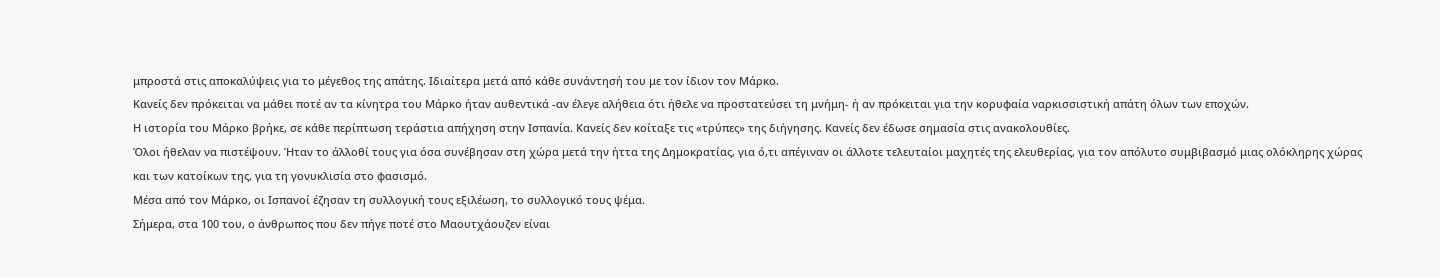μπροστά στις αποκαλύψεις για το μέγεθος της απάτης. Ιδιαίτερα μετά από κάθε συνάντησή του με τον ίδιον τον Μάρκο.
Κανείς δεν πρόκειται να μάθει ποτέ αν τα κίνητρα του Μάρκο ήταν αυθεντικά -αν έλεγε αλήθεια ότι ήθελε να προστατεύσει τη μνήμη- ή αν πρόκειται για την κορυφαία ναρκισσιστική απάτη όλων των εποχών.
Η ιστορία του Μάρκο βρήκε, σε κάθε περίπτωση τεράστια απήχηση στην Ισπανία. Κανείς δεν κοίταξε τις «τρύπες» της διήγησης. Κανείς δεν έδωσε σημασία στις ανακολουθίες.
Όλοι ήθελαν να πιστέψουν. Ήταν το άλλοθί τους για όσα συνέβησαν στη χώρα μετά την ήττα της Δημοκρατίας, για ό,τι απέγιναν οι άλλοτε τελευταίοι μαχητές της ελευθερίας, για τον απόλυτο συμβιβασμό μιας ολόκληρης χώρας και των κατοίκων της, για τη γονυκλισία στο φασισμό.
Μέσα από τον Μάρκο, οι Ισπανοί έζησαν τη συλλογική τους εξιλέωση, το συλλογικό τους ψέμα.
Σήμερα, στα 100 του, ο άνθρωπος που δεν πήγε ποτέ στο Μαουτχάουζεν είναι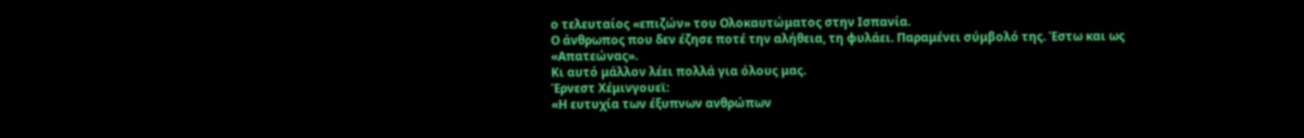ο τελευταίος «επιζών» του Ολοκαυτώματος στην Ισπανία.
Ο άνθρωπος που δεν έζησε ποτέ την αλήθεια, τη φυλάει. Παραμένει σύμβολό της. Έστω και ως «Απατεώνας».
Κι αυτό μάλλον λέει πολλά για όλους μας.
Έρνεστ Χέμινγουεϊ:
«Η ευτυχία των έξυπνων ανθρώπων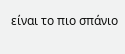είναι το πιο σπάνιο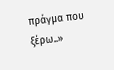πράγμα που ξέρω..»